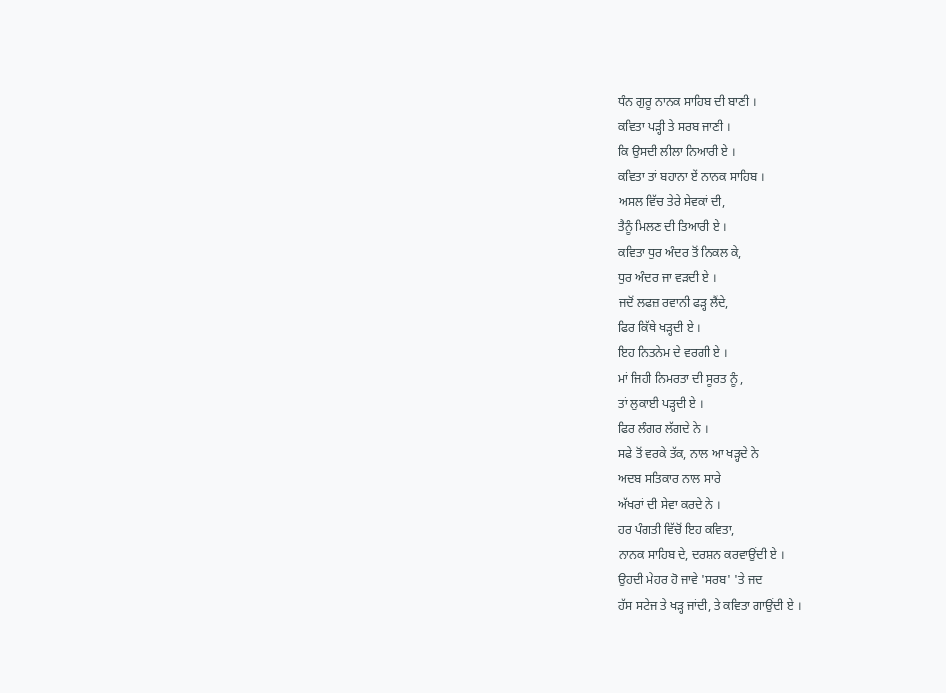ਧੰਨ ਗੁਰੂ ਨਾਨਕ ਸਾਹਿਬ ਦੀ ਬਾਣੀ ।
ਕਵਿਤਾ ਪੜ੍ਹੀ ਤੇ ਸਰਬ ਜਾਣੀ ।
ਕਿ ਉਸਦੀ ਲੀਲਾ ਨਿਆਰੀ ਏ ।
ਕਵਿਤਾ ਤਾਂ ਬਹਾਨਾ ਏਂ ਨਾਨਕ ਸਾਹਿਬ ।
ਅਸਲ ਵਿੱਚ ਤੇਰੇ ਸੇਵਕਾਂ ਦੀ,
ਤੈਨੂੰ ਮਿਲਣ ਦੀ ਤਿਆਰੀ ਏ ।
ਕਵਿਤਾ ਧੁਰ ਅੰਦਰ ਤੋਂ ਨਿਕਲ ਕੇ,
ਧੁਰ ਅੰਦਰ ਜਾ ਵੜਦੀ ਏ ।
ਜਦੋਂ ਲਫਜ਼ ਰਵਾਨੀ ਫੜ੍ਹ ਲੈਂਦੇ,
ਫਿਰ ਕਿੱਥੇ ਖੜ੍ਹਦੀ ਏ ।
ਇਹ ਨਿਤਨੇਮ ਦੇ ਵਰਗੀ ਏ ।
ਮਾਂ ਜਿਹੀ ਨਿਮਰਤਾ ਦੀ ਸੂਰਤ ਨੂੰ ,
ਤਾਂ ਲੁਕਾਈ ਪੜ੍ਹਦੀ ਏ ।
ਫਿਰ ਲੰਗਰ ਲੱਗਦੇ ਨੇ ।
ਸਫੇ ਤੋਂ ਵਰਕੇ ਤੱਕ, ਨਾਲ ਆ ਖੜ੍ਹਦੇ ਨੇ
ਅਦਬ ਸਤਿਕਾਰ ਨਾਲ ਸਾਰੇ
ਅੱਖਰਾਂ ਦੀ ਸੇਵਾ ਕਰਦੇ ਨੇ ।
ਹਰ ਪੰਗਤੀ ਵਿੱਚੋਂ ਇਹ ਕਵਿਤਾ,
ਨਾਨਕ ਸਾਹਿਬ ਦੇ, ਦਰਸ਼ਨ ਕਰਵਾਉਂਦੀ ਏ ।
ਉਹਦੀ ਮੇਹਰ ਹੋ ਜਾਵੇ 'ਸਰਬ' 'ਤੇ ਜਦ
ਹੱਸ ਸਟੇਜ ਤੇ ਖੜ੍ਹ ਜਾਂਦੀ, ਤੇ ਕਵਿਤਾ ਗਾਉਂਦੀ ਏ ।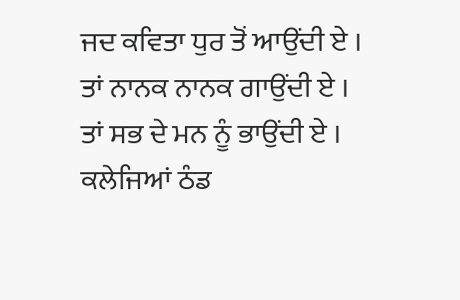ਜਦ ਕਵਿਤਾ ਧੁਰ ਤੋਂ ਆਉਂਦੀ ਏ ।
ਤਾਂ ਨਾਨਕ ਨਾਨਕ ਗਾਉਂਦੀ ਏ ।
ਤਾਂ ਸਭ ਦੇ ਮਨ ਨੂੰ ਭਾਉਂਦੀ ਏ ।
ਕਲੇਜਿਆਂ ਠੰਡ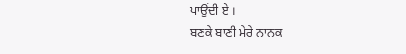ਪਾਉਂਦੀ ਏ ।
ਬਣਕੇ ਬਾਣੀ ਮੇਰੇ ਨਾਨਕ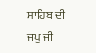ਸਾਹਿਬ ਦੀ
ਜਪੁ ਜੀ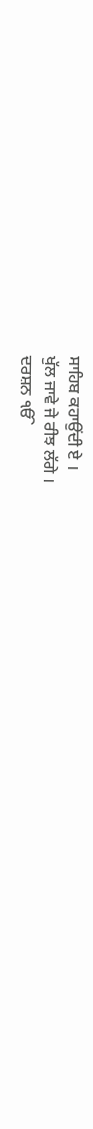ਸਾਹਿਬ ਕਹਾਉਂਦੀ ਏ ।
ਖੁੱਲ ਜਾਵੇ ਜੇ ਰੀਝ ਲੱਗੇ ।
ਦਰਸ਼ਨ ੴ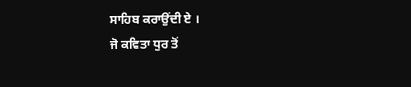ਸਾਹਿਬ ਕਰਾਉਂਦੀ ਏ ।
ਜੋ ਕਵਿਤਾ ਧੁਰ ਤੋਂ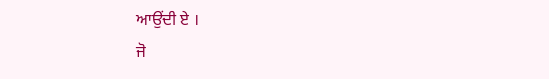ਆਉਂਦੀ ਏ ।
ਜੋ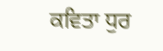ਕਵਿਤਾ ਧੁਰ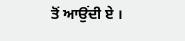ਤੋਂ ਆਉਂਦੀ ਏ ।